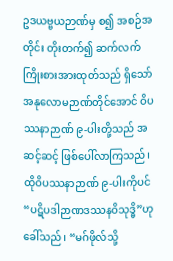ဥဒယဗ္ဗယဉာဏ်မှ စ၍ အစဉ်အတိုင်း တိုးတက်၍ ဆက်လက် ကြိုးစားအားထုတ်သည် ရှိသော် အနုလောမဉာဏ်တိုင်အောင် ဝိပဿနာဉာဏ် ၉-ပါးတို့သည် အဆင့်ဆင့် ဖြစ်ပေါ်လာကြသည်၊ ထိုဝိပဿနာဉာဏ် ၉-ပါးကိုပင် “ပဋိပဒါဉာဏဒဿနဝိသုဒ္ဓိ”ဟု ခေါ်သည်၊ “မဂ်ဖိုလ်သို့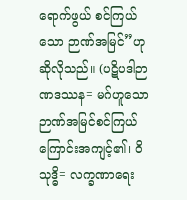ရောက်ဖွယ် စင်ကြယ်သော ဉာဏ်အမြင်”ဟု ဆိုလိုသည်။ (ပဋိပဒါဉာဏဒဿန= မဂ်ဟူသော ဉာဏ်အမြင်စင်ကြယ်ကြောင်းအကျင့်၏၊ ဝိသုဒ္ဓိ= လက္ခဏာရေး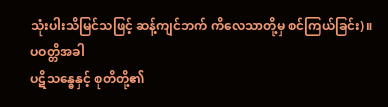သုံးပါးသိမြင်သဖြင့် ဆန့်ကျင်ဘက် ကိလေသာတို့မှ စင်ကြယ်ခြင်း)။
ပဝတ္တိအခါ
ပဋိသန္ဓေနှင့် စုတိတို့၏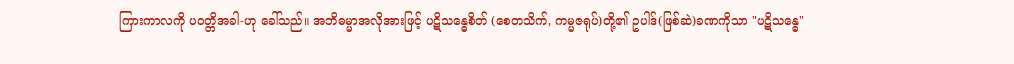ကြားကာလကို ပဝတ္တိအခါ-ဟု ခေါ်သည်။ အဘိဓမ္မာအလိုအားဖြင့် ပဋိသန္ဓေစိတ် (စေတသိက်, ကမ္မဇရုပ်)တို့၏ ဥပါဒ်(ဖြစ်ဆဲ)ခဏကိုသာ "ပဋိသန္ဓေ"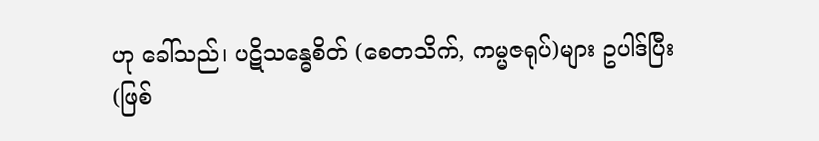ဟု ခေါ်သည်၊ ပဋိသန္ဓေစိတ် (စေတသိက်, ကမ္မဇရုပ်)များ ဥပါဒ်ပြီး(ဖြစ်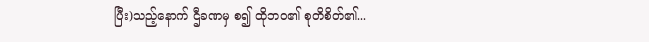ပြီး)သည့်နောက် ဌီခဏမှ စ၍ ထိုဘဝ၏ စုတိစိတ်၏...